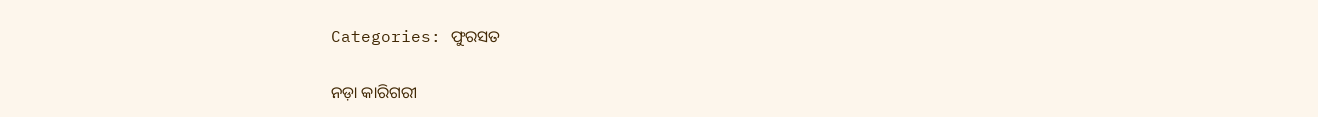Categories: ଫୁରସତ

ନଡ଼ା କାରିଗରୀ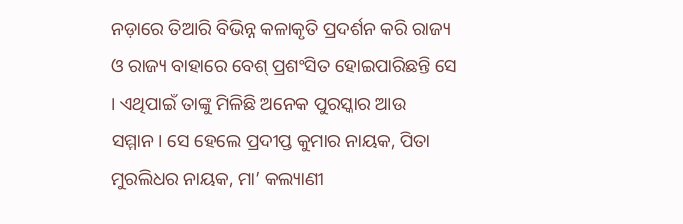ନଡ଼ାରେ ତିଆରି ବିଭିନ୍ନ କଳାକୃତି ପ୍ରଦର୍ଶନ କରି ରାଜ୍ୟ ଓ ରାଜ୍ୟ ବାହାରେ ବେଶ୍‌ ପ୍ରଶଂସିତ ହୋଇପାରିଛନ୍ତି ସେ । ଏଥିପାଇଁ ତାଙ୍କୁ ମିଳିଛି ଅନେକ ପୁରସ୍କାର ଆଉ ସମ୍ମାନ। ସେ ହେଲେ ପ୍ରଦୀପ୍ତ କୁମାର ନାୟକ, ପିତା ମୁରଲିଧର ନାୟକ, ମା’ କଲ୍ୟାଣୀ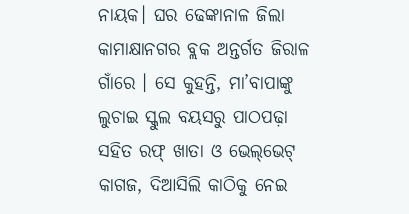ନାୟକ। ଘର ଢେଙ୍କାନାଳ ଜିଲା କାମାକ୍ଷାନଗର ବ୍ଲକ ଅନ୍ତର୍ଗତ ଜିରାଳ ଗାଁରେ । ସେ କୁହନ୍ତି, ମା’ବାପାଙ୍କୁ ଲୁଚାଇ ସ୍କୁଲ ବୟସରୁ ପାଠପଢ଼ା ସହିତ ରଫ୍‌ ଖାତା ଓ ଭେଲ୍‌ଭେଟ୍‌ କାଗଜ, ଦିଆସିଲି କାଠିକୁ ନେଇ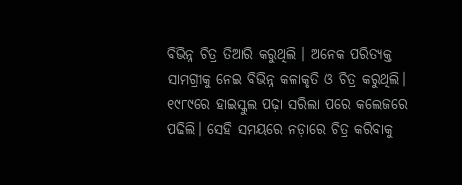ବିଭିନ୍ନ ଚିତ୍ର ତିଆରି କରୁଥିଲି । ଅନେକ ପରିତ୍ୟକ୍ତ ସାମଗ୍ରୀକୁ ନେଇ ବିଭିନ୍ନ କଳାକୃତି ଓ ଚିତ୍ର କରୁଥିଲି। ୧୯୮୯ରେ ହାଇସ୍କୁଲ ପଢ଼ା ସରିଲା ପରେ କଲେଜରେ ପଢିଲି। ସେହି ସମୟରେ ନଡ଼ାରେ ଚିତ୍ର କରିବାକୁ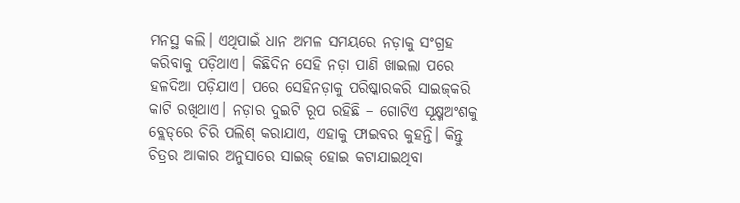ମନସ୍ଥ କଲି। ଏଥିପାଇଁ ଧାନ ଅମଳ ସମୟରେ ନଡ଼ାକୁ ସଂଗ୍ରହ କରିବାକୁ ପଡ଼ିଥାଏ। କିଛିଦିନ ସେହି ନଡ଼ା ପାଣି ଖାଇଲା ପରେ ହଳଦିଆ ପଡ଼ିଯାଏ। ପରେ ସେହିନଡ଼ାକୁ ପରିଷ୍କାରକରି ସାଇଜ୍‌କରି କାଟି ରଖିଥାଏ। ନଡ଼ାର ଦୁଇଟି ରୂପ ରହିଛି – ଗୋଟିଏ ସୂକ୍ଷ୍ମଅଂଶକୁ ବ୍ଲେଡ୍‌ରେ ଚିରି ପଲିଶ୍‌ କରାଯାଏ, ଏହାକୁ ଫାଇବର କୁହନ୍ତି। କିନ୍ତୁ ଚିତ୍ରର ଆକାର ଅନୁସାରେ ସାଇଜ୍‌ ହୋଇ କଟାଯାଇଥିବା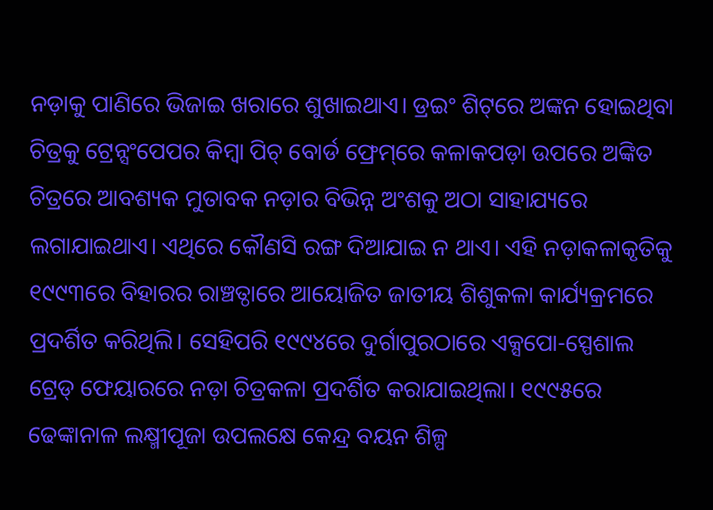ନଡ଼ାକୁ ପାଣିରେ ଭିଜାଇ ଖରାରେ ଶୁଖାଇଥାଏ। ଡ୍ରଇଂ ଶିଟ୍‌ରେ ଅଙ୍କନ ହୋଇଥିବା ଚିତ୍ରକୁ ଟ୍ରେନ୍ସଂପେପର କିମ୍ବା ପିଚ୍‌ ବୋର୍ଡ ଫ୍ରେମ୍‌ରେ କଳାକପଡ଼ା ଉପରେ ଅଙ୍କିତ ଚିତ୍ରରେ ଆବଶ୍ୟକ ମୁତାବକ ନଡ଼ାର ବିଭିନ୍ନ ଅଂଶକୁ ଅଠା ସାହାଯ୍ୟରେ ଲଗାଯାଇଥାଏ। ଏଥିରେ କୌଣସି ରଙ୍ଗ ଦିଆଯାଇ ନ ଥାଏ। ଏହି ନଡ଼ାକଳାକୃତିକୁ ୧୯୯୩ରେ ବିହାରର ରାଞ୍ଚତ୍ଠାରେ ଆୟୋଜିତ ଜାତୀୟ ଶିଶୁକଳା କାର୍ଯ୍ୟକ୍ରମରେ ପ୍ରଦର୍ଶିତ କରିଥିଲି। ସେହିପରି ୧୯୯୪ରେ ଦୁର୍ଗାପୁରଠାରେ ଏକ୍ସପୋ-ସ୍ପେଶାଲ ଟ୍ରେଡ୍‌ ଫେୟାରରେ ନଡ଼ା ଚିତ୍ରକଳା ପ୍ରଦର୍ଶିତ କରାଯାଇଥିଲା। ୧୯୯୫ରେ ଢେଙ୍କାନାଳ ଲକ୍ଷ୍ମୀପୂଜା ଉପଲକ୍ଷେ କେନ୍ଦ୍ର ବୟନ ଶିଳ୍ପ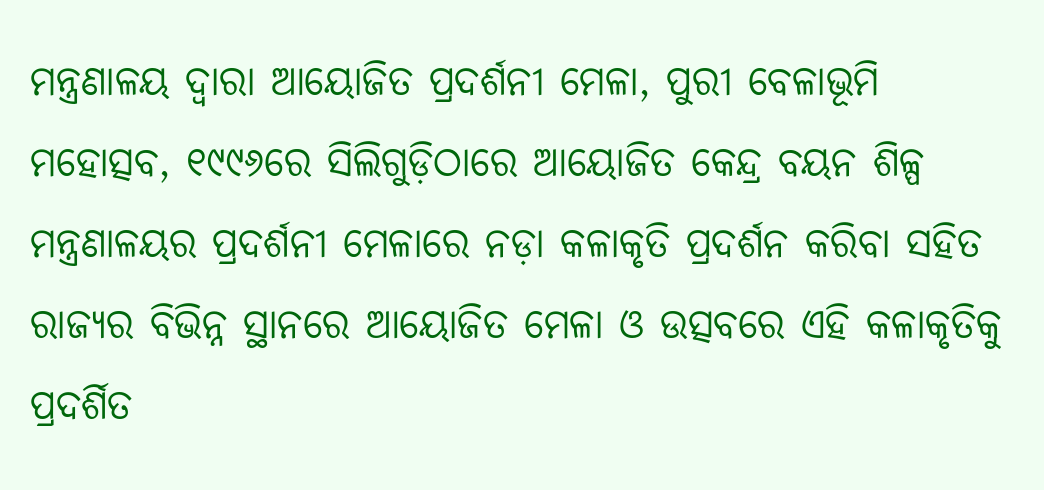ମନ୍ତ୍ରଣାଳୟ ଦ୍ୱାରା ଆୟୋଜିତ ପ୍ରଦର୍ଶନୀ ମେଳା, ପୁରୀ ବେଳାଭୂମି ମହୋତ୍ସବ, ୧୯୯୬ରେ ସିଲିଗୁଡ଼ିଠାରେ ଆୟୋଜିତ କେନ୍ଦ୍ର ବୟନ ଶିଳ୍ପ ମନ୍ତ୍ରଣାଳୟର ପ୍ରଦର୍ଶନୀ ମେଳାରେ ନଡ଼ା କଳାକୃତି ପ୍ରଦର୍ଶନ କରିବା ସହିତ ରାଜ୍ୟର ବିଭିନ୍ନ ସ୍ଥାନରେ ଆୟୋଜିତ ମେଳା ଓ ଉତ୍ସବରେ ଏହି କଳାକୃତିକୁ ପ୍ରଦର୍ଶିତ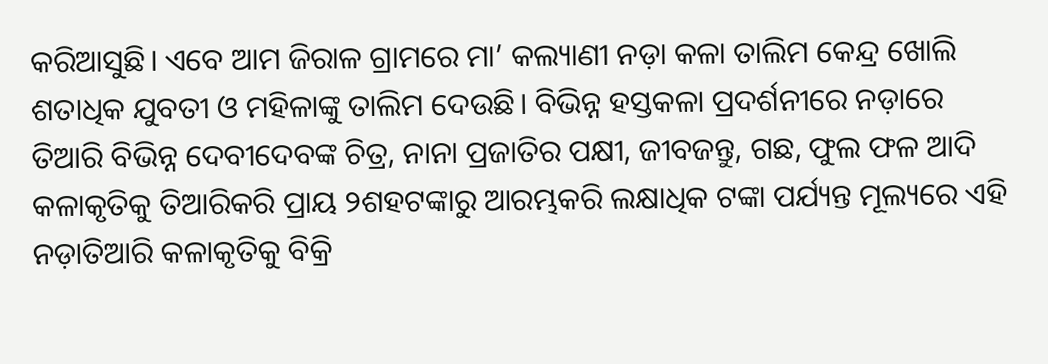କରିଆସୁଛି। ଏବେ ଆମ ଜିରାଳ ଗ୍ରାମରେ ମା’ କଲ୍ୟାଣୀ ନଡ଼ା କଳା ତାଲିମ କେନ୍ଦ୍ର ଖୋଲି ଶତାଧିକ ଯୁବତୀ ଓ ମହିଳାଙ୍କୁ ତାଲିମ ଦେଉଛି। ବିଭିନ୍ନ ହସ୍ତକଳା ପ୍ରଦର୍ଶନୀରେ ନଡ଼ାରେ ତିଆରି ବିଭିନ୍ନ ଦେବୀଦେବଙ୍କ ଚିତ୍ର, ନାନା ପ୍ରଜାତିର ପକ୍ଷୀ, ଜୀବଜନ୍ତୁ, ଗଛ, ଫୁଲ ଫଳ ଆଦି କଳାକୃତିକୁ ତିଆରିକରି ପ୍ରାୟ ୨ଶହଟଙ୍କାରୁ ଆରମ୍ଭକରି ଲକ୍ଷାଧିକ ଟଙ୍କା ପର୍ଯ୍ୟନ୍ତ ମୂଲ୍ୟରେ ଏହି ନଡ଼ାତିଆରି କଳାକୃତିକୁ ବିକ୍ରି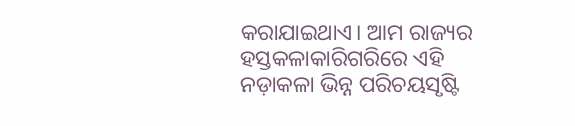କରାଯାଇଥାଏ। ଆମ ରାଜ୍ୟର ହସ୍ତକଳାକାରିଗରିରେ ଏହି ନଡ଼ାକଳା ଭିନ୍ନ ପରିଚୟସୃଷ୍ଟି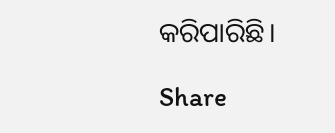କରିପାରିଛି।

Share